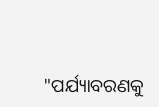"ପର୍ଯ୍ୟାବରଣକୁ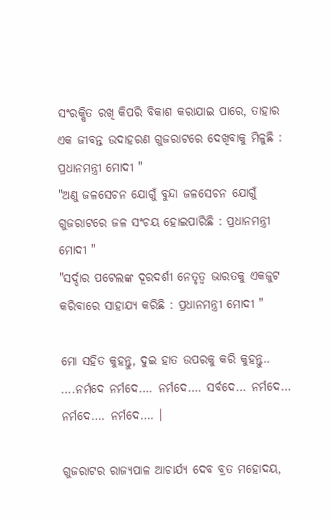ସଂରକ୍ଷିତ ରଖି କିପରି ବିକାଶ କରାଯାଇ ପାରେ, ତାହାର ଏକ ଜୀବନ୍ତ ଉଦାହରଣ ଗୁଜରାଟରେ ଦେଖିବାକୁ ମିଳୁଛି : ପ୍ରଧାନମନ୍ତ୍ରୀ ମୋଦୀ "
"ଅଣୁ ଜଳସେଚନ ଯୋଗୁଁ ବୁନ୍ଦା ଜଳସେଚନ ଯୋଗୁଁ ଗୁଜରାଟରେ ଜଳ ସଂଚୟ ହୋଇପାରିଛି : ପ୍ରଧାନମନ୍ତ୍ରୀ ମୋଦୀ "
"ସର୍ଦ୍ଦାର ପଟେଲଙ୍କ ଦୂରଦର୍ଶୀ ନେତୃତ୍ୱ ଭାରତକୁ ଏକଜୁଟ କରିବାରେ ସାହାଯ୍ୟ କରିଛି : ପ୍ରଧାନମନ୍ତ୍ରୀ ମୋଦୀ "

ମୋ ସହିତ କୁହନ୍ତୁ, ଦୁଇ ହାତ ଉପରକୁ କରି କୁହନ୍ତୁ.. ….ନର୍ମଦେ ନର୍ମଦେ…. ନର୍ମଦେ…. ସର୍ବଦେ… ନର୍ମଦେ… ନର୍ମଦେ…. ନର୍ମଦେ…. ।

ଗୁଜରାଟର ରାଜ୍ୟପାଳ ଆଚାର୍ଯ୍ୟ ଦେବ ବ୍ରତ ମହୋଦୟ,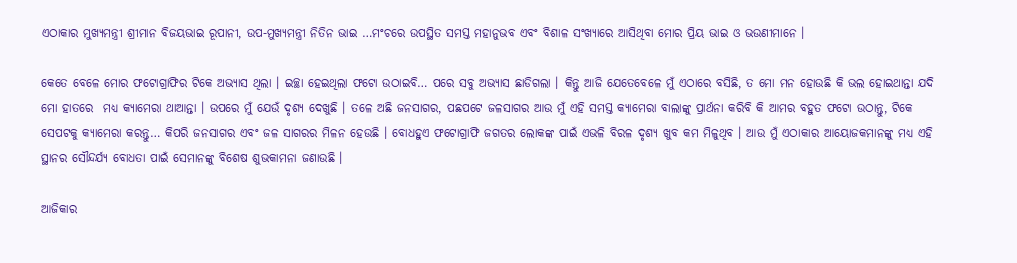ଏଠାକାର ମୁଖ୍ୟମନ୍ତ୍ରୀ ଶ୍ରୀମାନ ବିଜୟଭାଇ ରୂପାନୀ, ଉପ-ମୁଖ୍ୟମନ୍ତ୍ରୀ ନିତିନ ଭାଇ …ମଂଚରେ ଉପସ୍ଥିତ ସମସ୍ତ ମହାନୁଭବ ଏବଂ ବିଶାଳ ସଂଖ୍ୟାରେ ଆସିଥିବା ମୋର ପ୍ରିୟ ଭାଇ ଓ ଭଉଣୀମାନେ ।

କେତେ ବେଳେ ମୋର ଫଟୋଗ୍ରାଫିର ଟିକେ ଅଭ୍ୟାସ ଥିଲା । ଇଚ୍ଛା ହେଇଥିଲା ଫଟୋ ଉଠାଇବି… ପରେ ସବୁ ଅଭ୍ୟାସ ଛାଡିଗଲା । କିନ୍ତୁ ଆଜି ଯେତେବେଳେ ମୁଁ ଏଠାରେ ବସିଛି, ତ ମୋ ମନ ହୋଉଛି କି ଭଲ ହୋଇଥାନ୍ତା ଯଦି ମୋ ହାତରେ  ମଧ୍ୟ କ୍ୟାମେରା ଥାଆନ୍ତା । ଉପରେ ମୁଁ ଯେଉଁ ଦୃଶ୍ୟ ଦେଖୁଛି । ତଳେ ଅଛି ଜନସାଗର, ପଛପଟେ ଜଳସାଗର ଆଉ ମୁଁ ଏହି ସମସ୍ତ କ୍ୟାମେରା ବାଲାଙ୍କୁ ପ୍ରାର୍ଥନା କରିବି କି ଆମର ବହୁତ ଫଟୋ ଉଠାନ୍ତୁ, ଟିକେ ସେପଟକୁ କ୍ୟାମେରା କରନ୍ତୁ… କିପରି ଜନସାଗର ଏବଂ ଜଳ ସାଗରର ମିଳନ ହେଉଛି । ବୋଧହୁଏ ଫଟୋଗ୍ରାଫି ଜଗତର ଲୋକଙ୍କ ପାଇଁ ଏଭଳି ବିରଳ ଦୃଶ୍ୟ ଖୁବ କମ ମିଳୁଥିବ । ଆଉ ମୁଁ ଏଠାକାର ଆୟୋଜକମାନଙ୍କୁ ମଧ୍ୟ ଏହି ସ୍ଥାନର ସୌନ୍ଦର୍ଯ୍ୟ ବୋଧତା ପାଇଁ ସେମାନଙ୍କୁ ବିଶେଷ ଶୁଭକାମନା ଜଣାଉଛି ।

ଆଜିକାର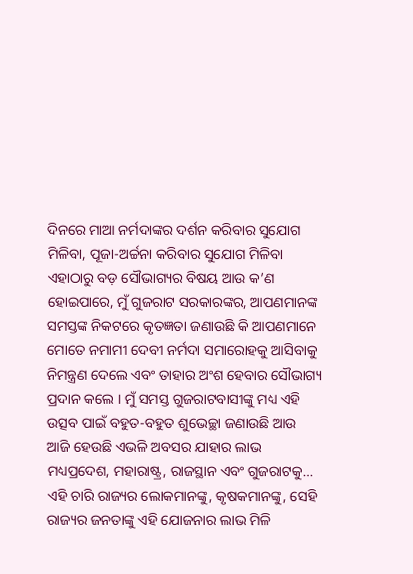ଦିନରେ ମାଆ ନର୍ମଦାଙ୍କର ଦର୍ଶନ କରିବାର ସୁଯୋଗ ମିଳିବା, ପୂଜା-ଅର୍ଚ୍ଚନା କରିବାର ସୁଯୋଗ ମିଳିବା ଏହାଠାରୁ ବଡ଼ ସୌଭାଗ୍ୟର ବିଷୟ ଆଉ କ’ଣ ହୋଇପାରେ, ମୁଁ ଗୁଜରାଟ ସରକାରଙ୍କର, ଆପଣମାନଙ୍କ ସମସ୍ତଙ୍କ ନିକଟରେ କୃତଜ୍ଞତା ଜଣାଉଛି କି ଆପଣମାନେ ମୋତେ ନମାମୀ ଦେବୀ ନର୍ମଦା ସମାରୋହକୁ ଆସିବାକୁ ନିମନ୍ତ୍ରଣ ଦେଲେ ଏବଂ ତାହାର ଅଂଶ ହେବାର ସୌଭାଗ୍ୟ ପ୍ରଦାନ କଲେ । ମୁଁ ସମସ୍ତ ଗୁଜରାଟବାସୀଙ୍କୁ ମଧ୍ୟ ଏହି ଉତ୍ସବ ପାଇଁ ବହୁତ-ବହୁତ ଶୁଭେଚ୍ଛା ଜଣାଉଛି ଆଉ ଆଜି ହେଉଛି ଏଭଳି ଅବସର ଯାହାର ଲାଭ ମଧ୍ୟପ୍ରଦେଶ, ମହାରାଷ୍ଟ୍ର, ରାଜସ୍ଥାନ ଏବଂ ଗୁଜରାଟକୁ… ଏହି ଚାରି ରାଜ୍ୟର ଲୋକମାନଙ୍କୁ, କୃଷକମାନଙ୍କୁ, ସେହି ରାଜ୍ୟର ଜନତାଙ୍କୁ ଏହି ଯୋଜନାର ଲାଭ ମିଳି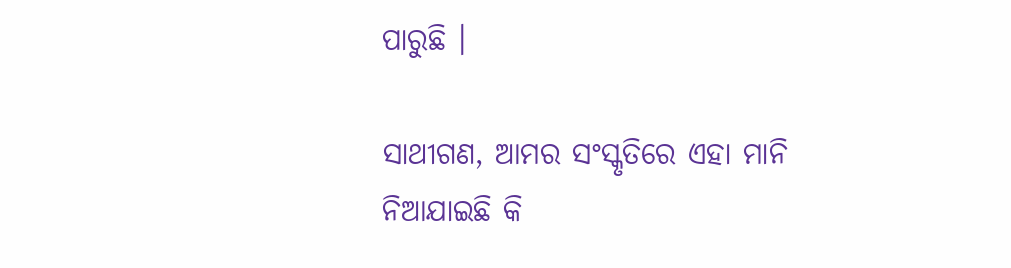ପାରୁଛି ।

ସାଥୀଗଣ, ଆମର ସଂସ୍କୃତିରେ ଏହା ମାନି ନିଆଯାଇଛି କି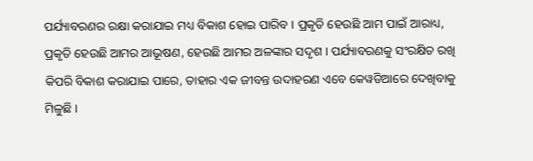ପର୍ଯ୍ୟାବରଣର ରକ୍ଷା କରାଯାଇ ମଧ୍ୟ ବିକାଶ ହୋଇ ପାରିବ । ପ୍ରକୃତି ହେଉଛି ଆମ ପାଇଁ ଆରାଧ୍ୟ, ପ୍ରକୃତି ହେଉଛି ଆମର ଆଭୂଷଣ, ହେଉଛି ଆମର ଅଳଙ୍କାର ସଦୃଶ । ପର୍ଯ୍ୟାବରଣକୁ ସଂରକ୍ଷିତ ରଖି କିପରି ବିକାଶ କରାଯାଇ ପାରେ, ତାହାର ଏକ ଜୀବନ୍ତ ଉଦାହରଣ ଏବେ କେୱଡିଆରେ ଦେଖିବାକୁ ମିଳୁଛି ।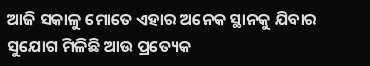ଆଜି ସକାଳୁ ମୋତେ ଏହାର ଅନେକ ସ୍ଥାନକୁ ଯିବାର ସୁଯୋଗ ମିଳିଛି ଆଉ ପ୍ରତ୍ୟେକ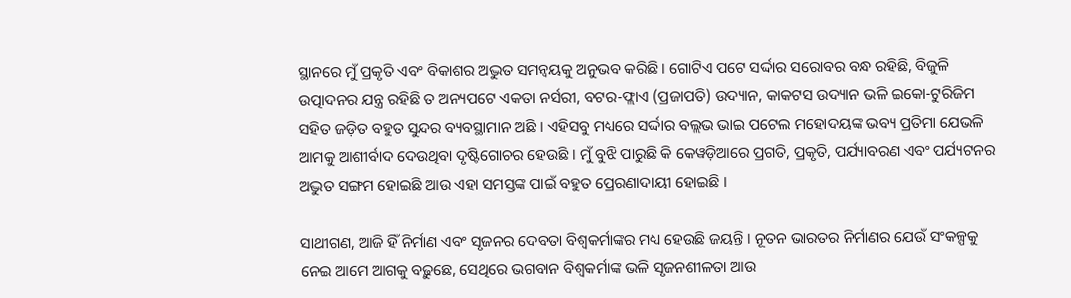ସ୍ଥାନରେ ମୁଁ ପ୍ରକୃତି ଏବଂ ବିକାଶର ଅଦ୍ଭୁତ ସମନ୍ୱୟକୁ ଅନୁଭବ କରିଛି । ଗୋଟିଏ ପଟେ ସର୍ଦ୍ଦାର ସରୋବର ବନ୍ଧ ରହିଛି, ବିଜୁଳି ଉତ୍ପାଦନର ଯନ୍ତ୍ର ରହିଛି ତ ଅନ୍ୟପଟେ ଏକତା ନର୍ସରୀ, ବଟର-ଫ୍ଲାଏ (ପ୍ରଜାପତି) ଉଦ୍ୟାନ, କାକଟସ ଉଦ୍ୟାନ ଭଳି ଇକୋ-ଟୁରିଜିମ ସହିତ ଜଡ଼ିତ ବହୁତ ସୁନ୍ଦର ବ୍ୟବସ୍ଥାମାନ ଅଛି । ଏହିସବୁ ମଧ୍ୟରେ ସର୍ଦ୍ଦାର ବଲ୍ଲଭ ଭାଇ ପଟେଲ ମହୋଦୟଙ୍କ ଭବ୍ୟ ପ୍ରତିମା ଯେଭଳି ଆମକୁ ଆଶୀର୍ବାଦ ଦେଉଥିବା ଦୃଷ୍ଟିଗୋଚର ହେଉଛି । ମୁଁ ବୁଝି ପାରୁଛି କି କେୱଡ଼ିଆରେ ପ୍ରଗତି, ପ୍ରକୃତି, ପର୍ଯ୍ୟାବରଣ ଏବଂ ପର୍ଯ୍ୟଟନର ଅଦ୍ଭୁତ ସଙ୍ଗମ ହୋଇଛି ଆଉ ଏହା ସମସ୍ତଙ୍କ ପାଇଁ ବହୁତ ପ୍ରେରଣାଦାୟୀ ହୋଇଛି ।

ସାଥୀଗଣ, ଆଜି ହିଁ ନିର୍ମାଣ ଏବଂ ସୃଜନର ଦେବତା ବିଶ୍ୱକର୍ମାଙ୍କର ମଧ୍ୟ ହେଉଛି ଜୟନ୍ତି । ନୂତନ ଭାରତର ନିର୍ମାଣର ଯେଉଁ ସଂକଳ୍ପକୁ ନେଇ ଆମେ ଆଗକୁ ବଢ଼ୁଛେ, ସେଥିରେ ଭଗବାନ ବିଶ୍ୱକର୍ମାଙ୍କ ଭଳି ସୃଜନଶୀଳତା ଆଉ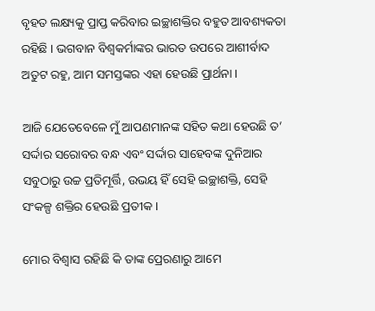ବୃହତ ଲକ୍ଷ୍ୟକୁ ପ୍ରାପ୍ତ କରିବାର ଇଚ୍ଛାଶକ୍ତିର ବହୁତ ଆବଶ୍ୟକତା ରହିଛି । ଭଗବାନ ବିଶ୍ୱକର୍ମାଙ୍କର ଭାରତ ଉପରେ ଆଶୀର୍ବାଦ ଅତୁଟ ରହୁ, ଆମ ସମସ୍ତଙ୍କର ଏହା ହେଉଛି ପ୍ରାର୍ଥନା ।

ଆଜି ଯେତେବେଳେ ମୁଁ ଆପଣମାନଙ୍କ ସହିତ କଥା ହେଉଛି ତ’ ସର୍ଦ୍ଦାର ସରୋବର ବନ୍ଧ ଏବଂ ସର୍ଦ୍ଦାର ସାହେବଙ୍କ ଦୁନିଆର ସବୁଠାରୁ ଉଚ୍ଚ ପ୍ରତିମୂର୍ତ୍ତି, ଉଭୟ ହିଁ ସେହି ଇଚ୍ଛାଶକ୍ତି, ସେହି ସଂକଳ୍ପ ଶକ୍ତିର ହେଉଛି ପ୍ରତୀକ ।

ମୋର ବିଶ୍ୱାସ ରହିଛି କି ତାଙ୍କ ପ୍ରେରଣାରୁ ଆମେ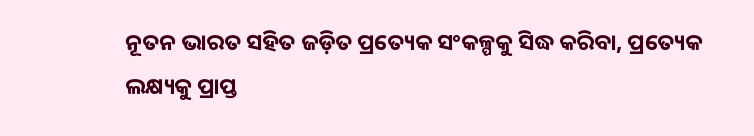ନୂତନ ଭାରତ ସହିତ ଜଡ଼ିତ ପ୍ରତ୍ୟେକ ସଂକଳ୍ପକୁ ସିଦ୍ଧ କରିବା, ପ୍ରତ୍ୟେକ ଲକ୍ଷ୍ୟକୁ ପ୍ରାପ୍ତ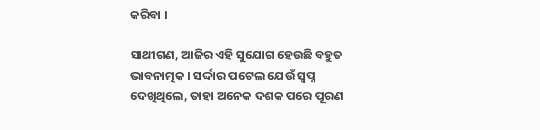କରିବା ।

ସାଥୀଗଣ, ଆଜିର ଏହି ସୁଯୋଗ ହେଉଛି ବହୁତ ଭାବନାତ୍ମକ । ସର୍ଦ୍ଦାର ପଟେଲ ଯେଉଁ ସ୍ୱପ୍ନ ଦେଖିଥିଲେ, ତାହା ଅନେକ ଦଶକ ପରେ ପୂରଣ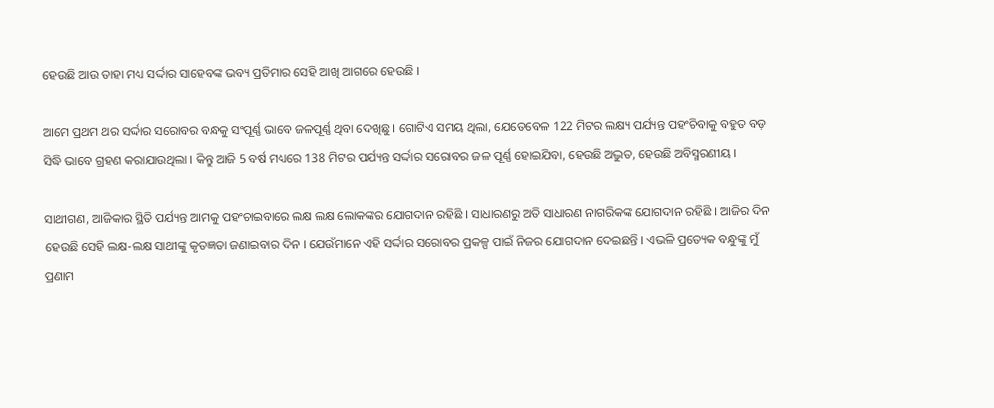ହେଉଛି ଆଉ ତାହା ମଧ୍ୟ ସର୍ଦ୍ଦାର ସାହେବଙ୍କ ଭବ୍ୟ ପ୍ରତିମାର ସେହି ଆଖି ଆଗରେ ହେଉଛି ।

ଆମେ ପ୍ରଥମ ଥର ସର୍ଦ୍ଦାର ସରୋବର ବନ୍ଧକୁ ସଂପୂର୍ଣ୍ଣ ଭାବେ ଜଳପୂର୍ଣ୍ଣ ଥିବା ଦେଖିଛୁ । ଗୋଟିଏ ସମୟ ଥିଲା, ଯେତେବେଳ 122 ମିଟର ଲକ୍ଷ୍ୟ ପର୍ଯ୍ୟନ୍ତ ପହଂଚିବାକୁ ବହୁତ ବଡ଼ ସିଦ୍ଧି ଭାବେ ଗ୍ରହଣ କରାଯାଉଥିଲା । କିନ୍ତୁ ଆଜି 5 ବର୍ଷ ମଧ୍ୟରେ 138 ମିଟର ପର୍ଯ୍ୟନ୍ତ ସର୍ଦ୍ଦାର ସରୋବର ଜଳ ପୂର୍ଣ୍ଣ ହୋଇଯିବା, ହେଉଛି ଅଦ୍ଭୁତ, ହେଉଛି ଅବିସ୍ମରଣୀୟ ।

ସାଥୀଗଣ, ଆଜିକାର ସ୍ଥିତି ପର୍ଯ୍ୟନ୍ତ ଆମକୁ ପହଂଚାଇବାରେ ଲକ୍ଷ ଲକ୍ଷ ଲୋକଙ୍କର ଯୋଗଦାନ ରହିଛି । ସାଧାରଣରୁ ଅତି ସାଧାରଣ ନାଗରିକଙ୍କ ଯୋଗଦାନ ରହିଛି । ଆଜିର ଦିନ ହେଉଛି ସେହି ଲକ୍ଷ-ଲକ୍ଷ ସାଥୀଙ୍କୁ କୃତଜ୍ଞତା ଜଣାଇବାର ଦିନ । ଯେଉଁମାନେ ଏହି ସର୍ଦ୍ଦାର ସରୋବର ପ୍ରକଳ୍ପ ପାଇଁ ନିଜର ଯୋଗଦାନ ଦେଇଛନ୍ତି । ଏଭଳି ପ୍ରତ୍ୟେକ ବନ୍ଧୁଙ୍କୁ ମୁଁ ପ୍ରଣାମ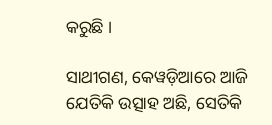କରୁଛି ।

ସାଥୀଗଣ, କେୱଡ଼ିଆରେ ଆଜି ଯେତିକି ଉତ୍ସାହ ଅଛି, ସେତିକି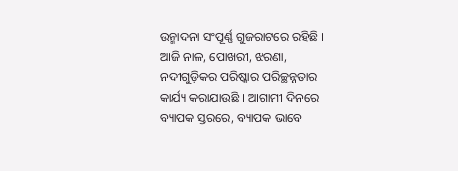ଉନ୍ମାଦନା ସଂପୂର୍ଣ୍ଣ ଗୁଜରାଟରେ ରହିଛି । ଆଜି ନାଳ, ପୋଖରୀ, ଝରଣା, ନଦୀଗୁଡ଼ିକର ପରିଷ୍କାର ପରିଚ୍ଛନ୍ନତାର କାର୍ଯ୍ୟ କରାଯାଉଛି । ଆଗାମୀ ଦିନରେ ବ୍ୟାପକ ସ୍ତରରେ, ବ୍ୟାପକ ଭାବେ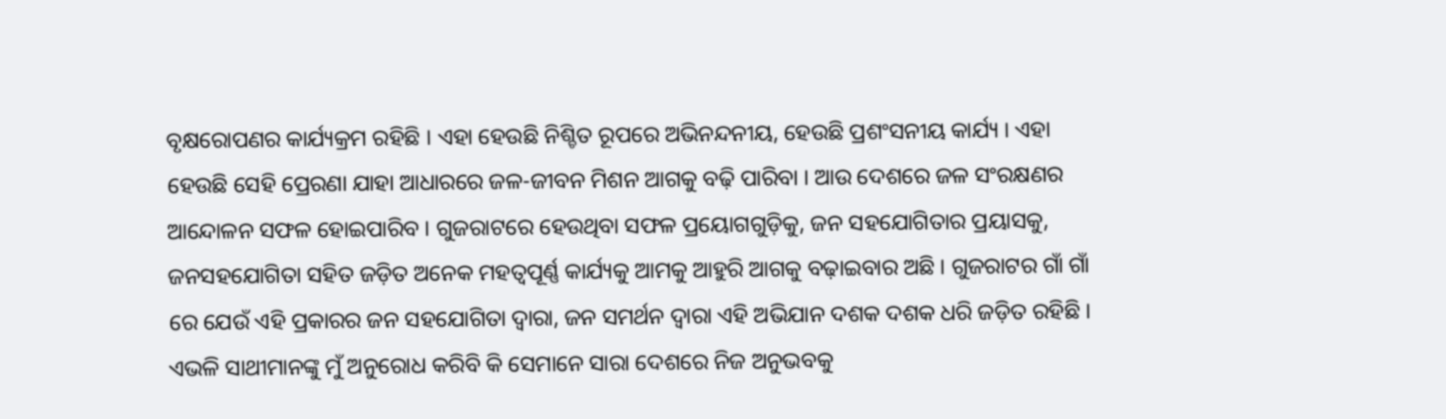ବୃକ୍ଷରୋପଣର କାର୍ଯ୍ୟକ୍ରମ ରହିଛି । ଏହା ହେଉଛି ନିଶ୍ଚିତ ରୂପରେ ଅଭିନନ୍ଦନୀୟ, ହେଉଛି ପ୍ରଶଂସନୀୟ କାର୍ଯ୍ୟ । ଏହା ହେଉଛି ସେହି ପ୍ରେରଣା ଯାହା ଆଧାରରେ ଜଳ-ଜୀବନ ମିଶନ ଆଗକୁ ବଢ଼ି ପାରିବା । ଆଉ ଦେଶରେ ଜଳ ସଂରକ୍ଷଣର ଆନ୍ଦୋଳନ ସଫଳ ହୋଇପାରିବ । ଗୁଜରାଟରେ ହେଉଥିବା ସଫଳ ପ୍ରୟୋଗଗୁଡ଼ିକୁ, ଜନ ସହଯୋଗିତାର ପ୍ରୟାସକୁ, ଜନସହଯୋଗିତା ସହିତ ଜଡ଼ିତ ଅନେକ ମହତ୍ୱପୂର୍ଣ୍ଣ କାର୍ଯ୍ୟକୁ ଆମକୁ ଆହୁରି ଆଗକୁ ବଢ଼ାଇବାର ଅଛି । ଗୁଜରାଟର ଗାଁ ଗାଁ ରେ ଯେଉଁ ଏହି ପ୍ରକାରର ଜନ ସହଯୋଗିତା ଦ୍ୱାରା, ଜନ ସମର୍ଥନ ଦ୍ୱାରା ଏହି ଅଭିଯାନ ଦଶକ ଦଶକ ଧରି ଜଡ଼ିତ ରହିଛି । ଏଭଳି ସାଥୀମାନଙ୍କୁ ମୁଁ ଅନୁରୋଧ କରିବି କି ସେମାନେ ସାରା ଦେଶରେ ନିଜ ଅନୁଭବକୁ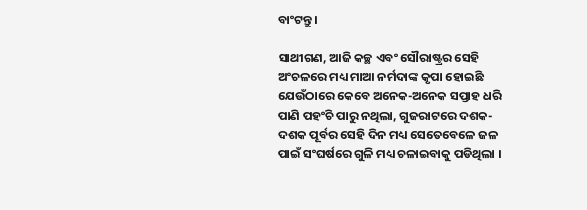ବାଂଟନ୍ତୁ ।

ସାଥୀଗଣ, ଆଜି କଚ୍ଛ ଏବଂ ସୌରାଷ୍ଟ୍ରର ସେହି ଅଂଚଳରେ ମଧ୍ୟ ମାଆ ନର୍ମଦାଙ୍କ କୃପା ହୋଇଛି ଯେଉଁଠାରେ କେବେ ଅନେକ-ଅନେକ ସପ୍ତାହ ଧରି ପାଣି ପହଂଚି ପାରୁ ନଥିଲା, ଗୁଜରାଟରେ ଦଶକ-ଦଶକ ପୂର୍ବର ସେହି ଦିନ ମଧ୍ୟ ସେତେବେଳେ ଜଳ ପାଇଁ ସଂଘର୍ଷରେ ଗୁଳି ମଧ୍ୟ ଚଳାଇବାକୁ ପଡିଥିଲା ।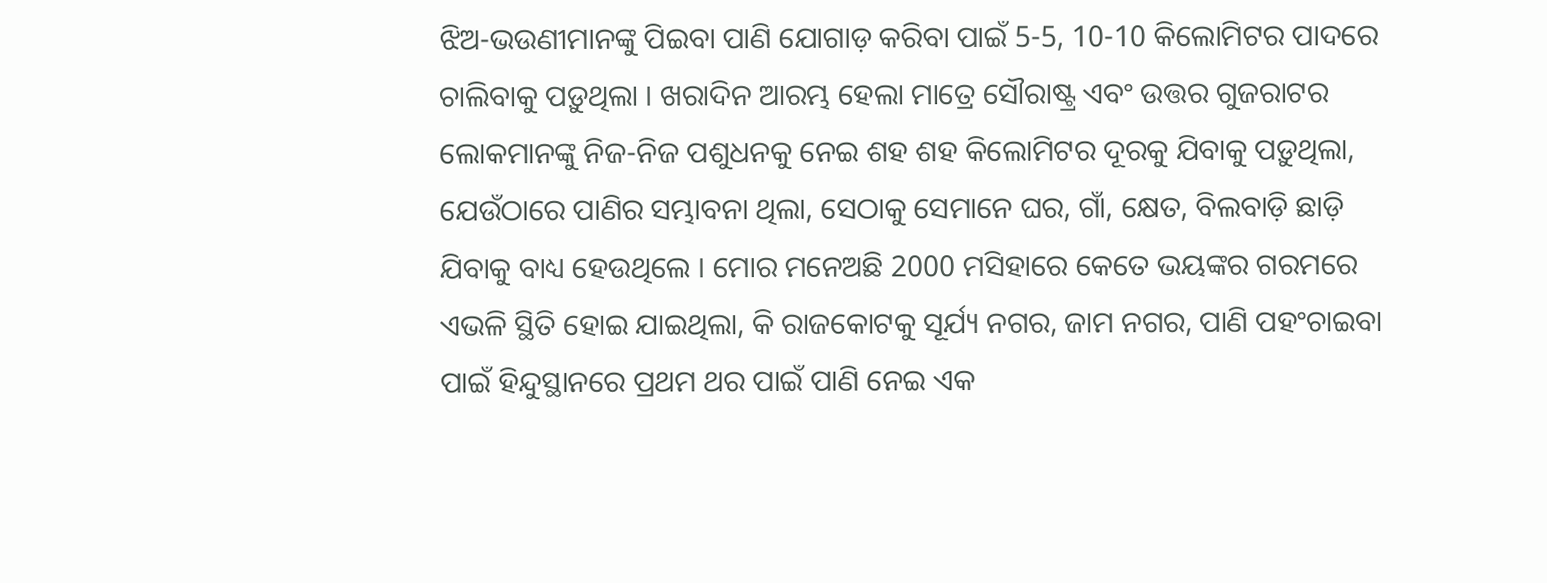ଝିଅ-ଭଉଣୀମାନଙ୍କୁ ପିଇବା ପାଣି ଯୋଗାଡ଼ କରିବା ପାଇଁ 5-5, 10-10 କିଲୋମିଟର ପାଦରେ ଚାଲିବାକୁ ପଡ଼ୁଥିଲା । ଖରାଦିନ ଆରମ୍ଭ ହେଲା ମାତ୍ରେ ସୌରାଷ୍ଟ୍ର ଏବଂ ଉତ୍ତର ଗୁଜରାଟର ଲୋକମାନଙ୍କୁ ନିଜ-ନିଜ ପଶୁଧନକୁ ନେଇ ଶହ ଶହ କିଲୋମିଟର ଦୂରକୁ ଯିବାକୁ ପଡ଼ୁଥିଲା, ଯେଉଁଠାରେ ପାଣିର ସମ୍ଭାବନା ଥିଲା, ସେଠାକୁ ସେମାନେ ଘର, ଗାଁ, କ୍ଷେତ, ବିଲବାଡ଼ି ଛାଡ଼ି ଯିବାକୁ ବାଧ୍ୟ ହେଉଥିଲେ । ମୋର ମନେଅଛି 2000 ମସିହାରେ କେତେ ଭୟଙ୍କର ଗରମରେ ଏଭଳି ସ୍ଥିତି ହୋଇ ଯାଇଥିଲା, କି ରାଜକୋଟକୁ ସୂର୍ଯ୍ୟ ନଗର, ଜାମ ନଗର, ପାଣି ପହଂଚାଇବା ପାଇଁ ହିନ୍ଦୁସ୍ଥାନରେ ପ୍ରଥମ ଥର ପାଇଁ ପାଣି ନେଇ ଏକ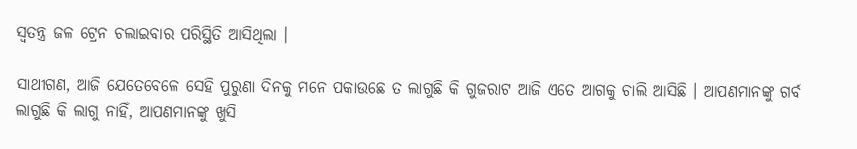ସ୍ୱତନ୍ତ୍ର ଜଳ ଟ୍ରେନ ଚଲାଇବାର ପରିସ୍ଥିତି ଆସିଥିଲା ।

ସାଥୀଗଣ, ଆଜି ଯେତେବେଳେ ସେହି ପୁରୁଣା ଦିନକୁ ମନେ ପକାଉଛେ ତ ଲାଗୁଛି କି ଗୁଜରାଟ ଆଜି ଏତେ ଆଗକୁ ଚାଲି ଆସିଛି । ଆପଣମାନଙ୍କୁ ଗର୍ବ ଲାଗୁଛି କି ଲାଗୁ ନାହିଁ, ଆପଣମାନଙ୍କୁ ଖୁସି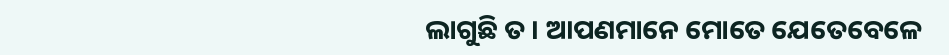ଲାଗୁଛି ତ । ଆପଣମାନେ ମୋତେ ଯେତେବେଳେ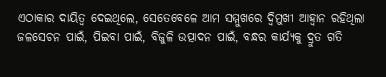ଏଠାକାର ଦାୟିତ୍ୱ ଦେଇଥିଲେ, ସେତେବେଳେ ଆମ ସମ୍ମୁଖରେ ଦ୍ୱିମୁଖୀ ଆହ୍ୱାନ ରହିଥିଲା ଜଳସେଚନ ପାଇଁ, ପିଇବା ପାଇଁ, ବିଜୁଳି ଉତ୍ପାଦନ ପାଇଁ, ବନ୍ଧର କାର୍ଯ୍ୟକୁ ଦ୍ରୁତ ଗତି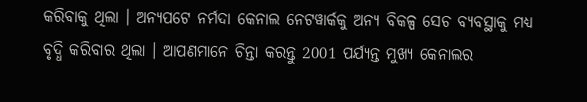କରିବାକୁ ଥିଲା । ଅନ୍ୟପଟେ ନର୍ମଦା କେନାଲ ନେଟୱାର୍କକୁ ଅନ୍ୟ ବିକଳ୍ପ ସେଚ ବ୍ୟବସ୍ଥାକୁ ମଧ୍ୟ ବୃଦ୍ଧି କରିବାର ଥିଲା । ଆପଣମାନେ ଚିନ୍ତା କରନ୍ତୁ 2001 ପର୍ଯ୍ୟନ୍ତ ମୁଖ୍ୟ କେନାଲର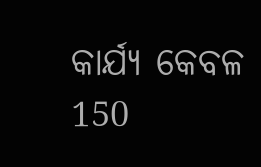କାର୍ଯ୍ୟ କେବଳ 150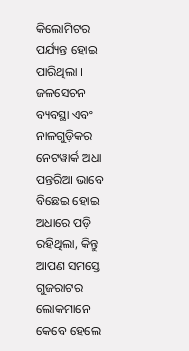କିଲୋମିଟର ପର୍ଯ୍ୟନ୍ତ ହୋଇ ପାରିଥିଲା । ଜଳସେଚନ ବ୍ୟବସ୍ଥା ଏବଂ ନାଳଗୁଡ଼ିକର ନେଟୱାର୍କ ଅଧା ପନ୍ତରିଆ ଭାବେ ବିଛେଇ ହୋଇ ଅଧାରେ ପଡ଼ି ରହିଥିଲା, କିନ୍ତୁ ଆପଣ ସମସ୍ତେ ଗୁଜରାଟର ଲୋକମାନେ କେବେ ହେଲେ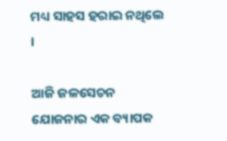ମଧ୍ୟ ସାହସ ହରାଇ ନଥିଲେ ।

ଆଜି ଜଳସେଚନ ଯୋଜନାର ଏକ ବ୍ୟାପକ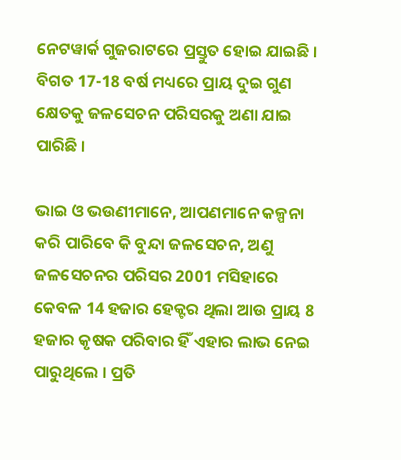ନେଟୱାର୍କ ଗୁଜରାଟରେ ପ୍ରସ୍ତୁତ ହୋଇ ଯାଇଛି । ବିଗତ 17-18 ବର୍ଷ ମଧ୍ୟରେ ପ୍ରାୟ ଦୁଇ ଗୁଣ କ୍ଷେତକୁ ଜଳସେଚନ ପରିସରକୁ ଅଣା ଯାଇ ପାରିଛି ।

ଭାଇ ଓ ଭଉଣୀମାନେ, ଆପଣମାନେ କଳ୍ପନା କରି ପାରିବେ କି ବୁନ୍ଦା ଜଳସେଚନ, ଅଣୁ ଜଳସେଚନର ପରିସର 2001 ମସିହାରେ କେବଳ 14 ହଜାର ହେକ୍ଟର ଥିଲା ଆଉ ପ୍ରାୟ 8 ହଜାର କୃଷକ ପରିବାର ହିଁ ଏହାର ଲାଭ ନେଇ ପାରୁଥିଲେ । ପ୍ରତି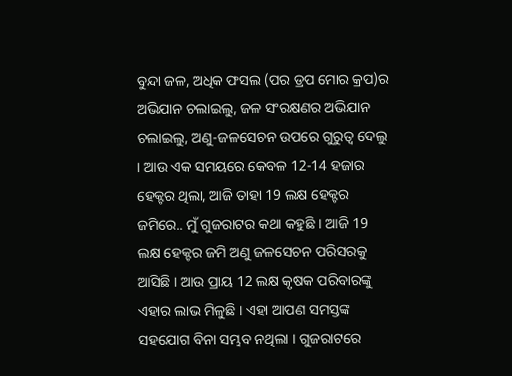ବୁନ୍ଦା ଜଳ, ଅଧିକ ଫସଲ (ପର ଡ୍ରପ ମୋର କ୍ରପ)ର ଅଭିଯାନ ଚଲାଇଲୁ, ଜଳ ସଂରକ୍ଷଣର ଅଭିଯାନ ଚଲାଇଲୁ, ଅଣୁ-ଜଳସେଚନ ଉପରେ ଗୁରୁତ୍ୱ ଦେଲୁ । ଆଉ ଏକ ସମୟରେ କେବଳ 12-14 ହଜାର ହେକ୍ଟର ଥିଲା, ଆଜି ତାହା 19 ଲକ୍ଷ ହେକ୍ଟର ଜମିରେ.. ମୁଁ ଗୁଜରାଟର କଥା କହୁଛି । ଆଜି 19 ଲକ୍ଷ ହେକ୍ଟର ଜମି ଅଣୁ ଜଳସେଚନ ପରିସରକୁ ଆସିଛି । ଆଉ ପ୍ରାୟ 12 ଲକ୍ଷ କୃଷକ ପରିବାରଙ୍କୁ ଏହାର ଲାଭ ମିଳୁଛି । ଏହା ଆପଣ ସମସ୍ତଙ୍କ ସହଯୋଗ ବିନା ସମ୍ଭବ ନଥିଲା । ଗୁଜରାଟରେ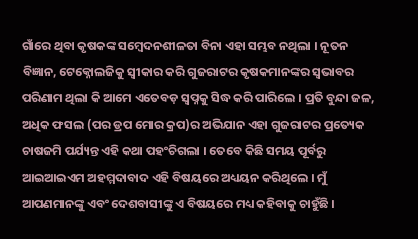ଗାଁରେ ଥିବା କୃଷକଙ୍କ ସମ୍ବେଦନଶୀଳତା ବିନା ଏହା ସମ୍ଭବ ନଥିଲା । ନୂତନ ବିଜ୍ଞାନ, ଟେକ୍ନୋଲଜିକୁ ସ୍ୱୀକାର କରି ଗୁଜରାଟର କୃଷକମାନଙ୍କର ସ୍ୱଭାବର ପରିଣାମ ଥିଲା କି ଆମେ ଏତେବଡ଼ ସ୍ୱପ୍ନକୁ ସିଦ୍ଧ କରି ପାରିଲେ । ପ୍ରତି ବୁନ୍ଦା ଜଳ, ଅଧିକ ଫସଲ (ପର ଡ୍ରପ ମୋର କ୍ରପ)ର ଅଭିଯାନ ଏହା ଗୁଜରାଟର ପ୍ରତ୍ୟେକ ଚାଷଜମି ପର୍ଯ୍ୟନ୍ତ ଏହି କଥା ପହଂଚିଗଲା । ତେବେ କିଛି ସମୟ ପୂର୍ବରୁ ଆଇଆଇଏମ ଅହମ୍ମଦାବାଦ ଏହି ବିଷୟରେ ଅଧ୍ୟୟନ କରିଥିଲେ । ମୁଁ ଆପଣମାନଙ୍କୁ ଏବଂ ଦେଶବାସୀଙ୍କୁ ଏ ବିଷୟରେ ମଧ୍ୟ କହିବାକୁ ଚାହୁଁଛି ।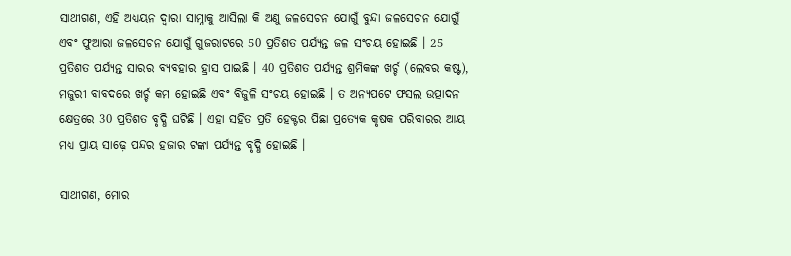ସାଥୀଗଣ, ଏହି ଅଧ୍ୟୟନ ଦ୍ୱାରା ସାମ୍ନାକୁ ଆସିଲା କି ଅଣୁ ଜଳସେଚନ ଯୋଗୁଁ ବୁନ୍ଦା ଜଳସେଚନ ଯୋଗୁଁ ଏବଂ ଫୁଆରା ଜଳସେଚନ ଯୋଗୁଁ ଗୁଜରାଟରେ 50 ପ୍ରତିଶତ ପର୍ଯ୍ୟନ୍ତ ଜଳ ସଂଚୟ ହୋଇଛି । 25 ପ୍ରତିଶତ ପର୍ଯ୍ୟନ୍ତ ସାରର ବ୍ୟବହାର ହ୍ରାସ ପାଇଛି । 40 ପ୍ରତିଶତ ପର୍ଯ୍ୟନ୍ତ ଶ୍ରମିକଙ୍କ ଖର୍ଚ୍ଚ (ଲେବର କଷ୍ଟ), ମଜୁରୀ ବାବଦରେ ଖର୍ଚ୍ଚ କମ ହୋଇଛି ଏବଂ ବିଜୁଳି ସଂଚୟ ହୋଇଛି । ତ ଅନ୍ୟପଟେ ଫସଲ ଉତ୍ପାଦନ କ୍ଷେତ୍ରରେ 30 ପ୍ରତିଶତ ବୃଦ୍ଧି ଘଟିଛି । ଏହା ସହିତ ପ୍ରତି ହେକ୍ଟର ପିଛା ପ୍ରତ୍ୟେକ କୃଷକ ପରିବାରର ଆୟ ମଧ୍ୟ ପ୍ରାୟ ସାଢ଼େ ପନ୍ଦର ହଜାର ଟଙ୍କା ପର୍ଯ୍ୟନ୍ତ ବୃଦ୍ଧି ହୋଇଛି ।

ସାଥୀଗଣ, ମୋର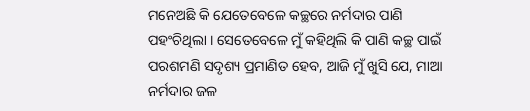ମନେଅଛି କି ଯେତେବେଳେ କଚ୍ଛରେ ନର୍ମଦାର ପାଣି ପହଂଚିଥିଲା । ସେତେବେଳେ ମୁଁ କହିଥିଲି କି ପାଣି କଚ୍ଛ ପାଇଁ ପରଶମଣି ସଦୃଶ୍ୟ ପ୍ରମାଣିତ ହେବ, ଆଜି ମୁଁ ଖୁସି ଯେ, ମାଆ ନର୍ମଦାର ଜଳ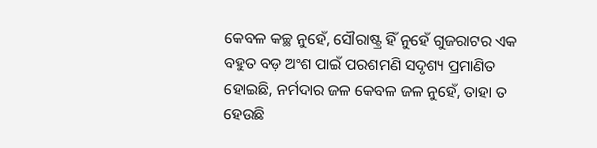କେବଳ କଚ୍ଛ ନୁହେଁ, ସୌରାଷ୍ଟ୍ର ହିଁ ନୁହେଁ ଗୁଜରାଟର ଏକ ବହୁତ ବଡ଼ ଅଂଶ ପାଇଁ ପରଶମଣି ସଦୃଶ୍ୟ ପ୍ରମାଣିତ ହୋଇଛି, ନର୍ମଦାର ଜଳ କେବଳ ଜଳ ନୁହେଁ, ତାହା ତ ହେଉଛି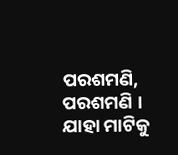ପରଶମଣି, ପରଶମଣି । ଯାହା ମାଟିକୁ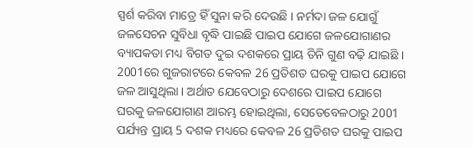ସ୍ପର୍ଶ କରିବା ମାତ୍ରେ ହିଁ ସୁନା କରି ଦେଉଛି । ନର୍ମଦା ଜଳ ଯୋଗୁଁ ଜଳସେଚନ ସୁବିଧା ବୃଦ୍ଧି ପାଇଛି ପାଇପ ଯୋଗେ ଜଳଯୋଗାଣର ବ୍ୟାପକତା ମଧ୍ୟ ବିଗତ ଦୁଇ ଦଶକରେ ପ୍ରାୟ ତିନି ଗୁଣ ବଢ଼ି ଯାଇଛି । 2001ରେ ଗୁଜରାଟରେ କେବଳ 26 ପ୍ରତିଶତ ଘରକୁ ପାଇପ ଯୋଗେ ଜଳ ଆସୁଥିଲା । ଅର୍ଥାତ ଯେବେଠାରୁ ଦେଶରେ ପାଇପ ଯୋଗେ ଘରକୁ ଜଳଯୋଗାଣ ଆରମ୍ଭ ହୋଇଥିଲା, ସେତେବେଳଠାରୁ 2001 ପର୍ଯ୍ୟନ୍ତ ପ୍ରାୟ 5 ଦଶକ ମଧ୍ୟରେ କେବଳ 26 ପ୍ରତିଶତ ଘରକୁ ପାଇପ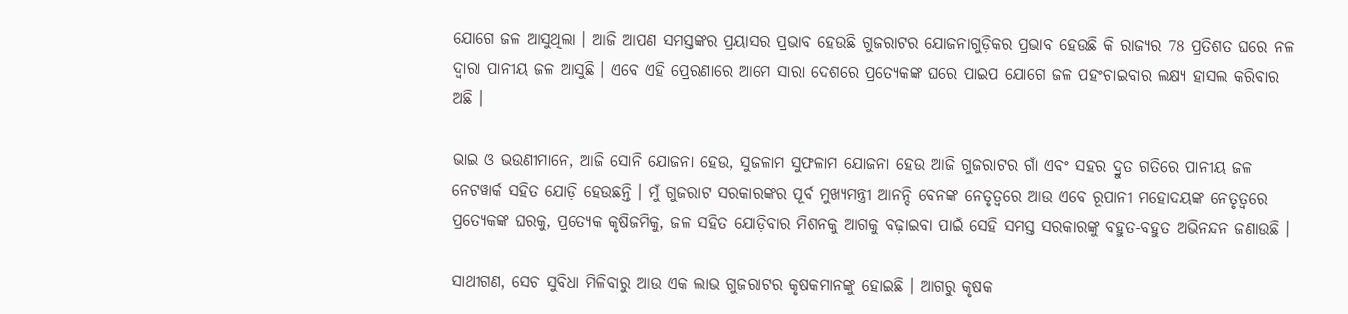ଯୋଗେ ଜଳ ଆସୁଥିଲା । ଆଜି ଆପଣ ସମସ୍ତଙ୍କର ପ୍ରୟାସର ପ୍ରଭାବ ହେଉଛି ଗୁଜରାଟର ଯୋଜନାଗୁଡ଼ିକର ପ୍ରଭାବ ହେଉଛି କି ରାଜ୍ୟର 78 ପ୍ରତିଶତ ଘରେ ନଳ ଦ୍ୱାରା ପାନୀୟ ଜଳ ଆସୁଛି । ଏବେ ଏହି ପ୍ରେରଣାରେ ଆମେ ସାରା ଦେଶରେ ପ୍ରତ୍ୟେକଙ୍କ ଘରେ ପାଇପ ଯୋଗେ ଜଳ ପହଂଚାଇବାର ଲକ୍ଷ୍ୟ ହାସଲ କରିବାର ଅଛି ।

ଭାଇ ଓ ଭଉଣୀମାନେ, ଆଜି ସୋନି ଯୋଜନା ହେଉ, ସୁଜଳାମ ସୁଫଳାମ ଯୋଜନା ହେଉ ଆଜି ଗୁଜରାଟର ଗାଁ ଏବଂ ସହର ଦ୍ରୁତ ଗତିରେ ପାନୀୟ ଜଳ ନେଟୱାର୍କ ସହିତ ଯୋଡ଼ି ହେଉଛନ୍ତି । ମୁଁ ଗୁଜରାଟ ସରକାରଙ୍କର ପୂର୍ବ ମୁଖ୍ୟମନ୍ତ୍ରୀ ଆନନ୍ଦି ବେନଙ୍କ ନେତୃତ୍ୱରେ ଆଉ ଏବେ ରୂପାନୀ ମହୋଦୟଙ୍କ ନେତୃତ୍ୱରେ ପ୍ରତ୍ୟେକଙ୍କ ଘରକୁ, ପ୍ରତ୍ୟେକ କୃଷିଜମିକୁ, ଜଳ ସହିତ ଯୋଡ଼ିବାର ମିଶନକୁ ଆଗକୁ ବଢ଼ାଇବା ପାଇଁ ସେହି ସମସ୍ତ ସରକାରଙ୍କୁ ବହୁତ-ବହୁତ ଅଭିନନ୍ଦନ ଜଣାଉଛି ।

ସାଥୀଗଣ, ସେଚ ସୁବିଧା ମିଳିବାରୁ ଆଉ ଏକ ଲାଭ ଗୁଜରାଟର କୃଷକମାନଙ୍କୁ ହୋଇଛି । ଆଗରୁ କୃଷକ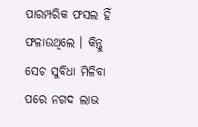ପାରମ୍ପରିକ ଫସଲ ହିଁ ଫଳାଉଥିଲେ । କିନ୍ତୁ ସେଚ ସୁବିଧା ମିଳିବା ପରେ ନଗଦ ଲାଭ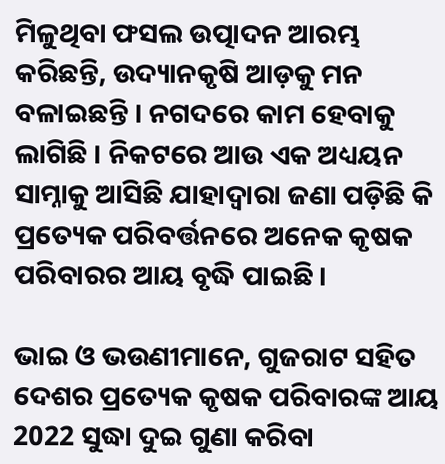ମିଳୁଥିବା ଫସଲ ଉତ୍ପାଦନ ଆରମ୍ଭ କରିଛନ୍ତି, ଉଦ୍ୟାନକୃଷି ଆଡ଼କୁ ମନ ବଳାଇଛନ୍ତି । ନଗଦରେ କାମ ହେବାକୁ ଲାଗିଛି । ନିକଟରେ ଆଉ ଏକ ଅଧ୍ୟୟନ ସାମ୍ନାକୁ ଆସିଛି ଯାହାଦ୍ୱାରା ଜଣା ପଡ଼ିଛି କି ପ୍ରତ୍ୟେକ ପରିବର୍ତ୍ତନରେ ଅନେକ କୃଷକ ପରିବାରର ଆୟ ବୃଦ୍ଧି ପାଇଛି ।

ଭାଇ ଓ ଭଉଣୀମାନେ, ଗୁଜରାଟ ସହିତ ଦେଶର ପ୍ରତ୍ୟେକ କୃଷକ ପରିବାରଙ୍କ ଆୟ 2022 ସୁଦ୍ଧା ଦୁଇ ଗୁଣା କରିବା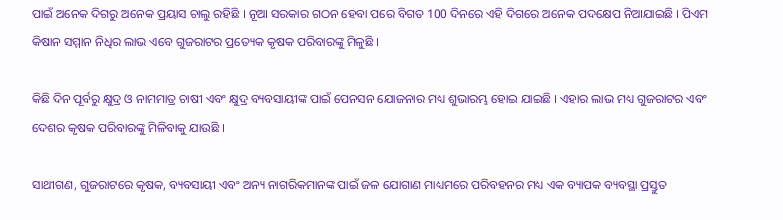ପାଇଁ ଅନେକ ଦିଗରୁ ଅନେକ ପ୍ରୟାସ ଚାଲୁ ରହିଛି । ନୂଆ ସରକାର ଗଠନ ହେବା ପରେ ବିଗତ 100 ଦିନରେ ଏହି ଦିଗରେ ଅନେକ ପଦକ୍ଷେପ ନିଆଯାଇଛି । ପିଏମ କିଷାନ ସମ୍ମାନ ନିଧିର ଲାଭ ଏବେ ଗୁଜରାଟର ପ୍ରତ୍ୟେକ କୃଷକ ପରିବାରଙ୍କୁ ମିଳୁଛି ।

କିଛି ଦିନ ପୂର୍ବରୁ କ୍ଷୁଦ୍ର ଓ ନାମମାତ୍ର ଚାଷୀ ଏବଂ କ୍ଷୁଦ୍ର ବ୍ୟବସାୟୀଙ୍କ ପାଇଁ ପେନସନ ଯୋଜନାର ମଧ୍ୟ ଶୁଭାରମ୍ଭ ହୋଇ ଯାଇଛି । ଏହାର ଲାଭ ମଧ୍ୟ ଗୁଜରାଟର ଏବଂ ଦେଶର କୃଷକ ପରିବାରଙ୍କୁ ମିଳିବାକୁ ଯାଉଛି ।

ସାଥୀଗଣ, ଗୁଜରାଟରେ କୃଷକ, ବ୍ୟବସାୟୀ ଏବଂ ଅନ୍ୟ ନାଗରିକମାନଙ୍କ ପାଇଁ ଜଳ ଯୋଗାଣ ମାଧ୍ୟମରେ ପରିବହନର ମଧ୍ୟ ଏକ ବ୍ୟାପକ ବ୍ୟବସ୍ଥା ପ୍ରସ୍ତୁତ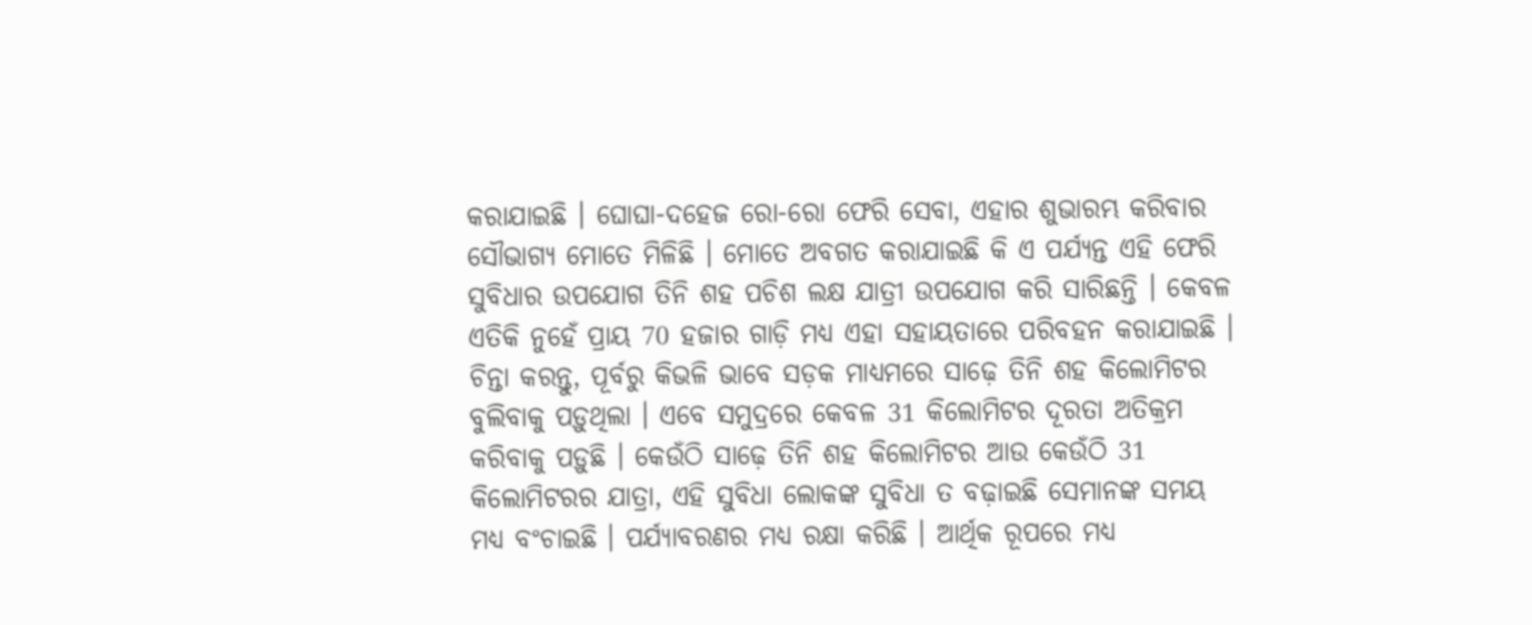କରାଯାଇଛି । ଘୋଘା-ଦହେଜ ରୋ-ରୋ ଫେରି ସେବା, ଏହାର ଶୁଭାରମ୍ଭ କରିବାର ସୌଭାଗ୍ୟ ମୋତେ ମିଳିଛି । ମୋତେ ଅବଗତ କରାଯାଇଛି କି ଏ ପର୍ଯ୍ୟନ୍ତ ଏହି ଫେରି ସୁବିଧାର ଉପଯୋଗ ତିନି ଶହ ପଚିଶ ଲକ୍ଷ ଯାତ୍ରୀ ଉପଯୋଗ କରି ସାରିଛନ୍ତି । କେବଳ ଏତିକି ନୁହେଁ ପ୍ରାୟ 70 ହଜାର ଗାଡ଼ି ମଧ୍ୟ ଏହା ସହାୟତାରେ ପରିବହନ କରାଯାଇଛି । ଚିନ୍ତା କରନ୍ତୁ, ପୂର୍ବରୁ କିଭଳି ଭାବେ ସଡ଼କ ମାଧ୍ୟମରେ ସାଢ଼େ ତିନି ଶହ କିଲୋମିଟର ବୁଲିବାକୁ ପଡ଼ୁଥିଲା । ଏବେ ସମୁଦ୍ରରେ କେବଳ 31 କିଲୋମିଟର ଦୂରତା ଅତିକ୍ରମ କରିବାକୁ ପଡ଼ୁଛି । କେଉଁଠି ସାଢ଼େ ତିନି ଶହ କିଲୋମିଟର ଆଉ କେଉଁଠି 31 କିଲୋମିଟରର ଯାତ୍ରା, ଏହି ସୁବିଧା ଲୋକଙ୍କ ସୁବିଧା ତ ବଢ଼ାଇଛି ସେମାନଙ୍କ ସମୟ ମଧ୍ୟ ବଂଚାଇଛି । ପର୍ଯ୍ୟାବରଣର ମଧ୍ୟ ରକ୍ଷା କରିଛି । ଆର୍ଥିକ ରୂପରେ ମଧ୍ୟ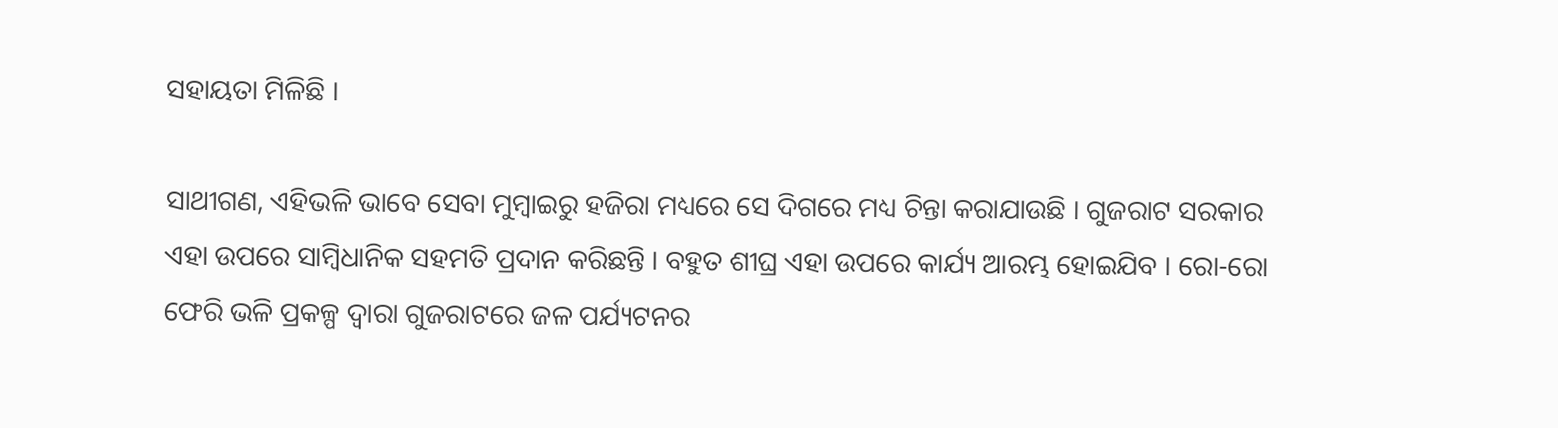ସହାୟତା ମିଳିଛି ।

ସାଥୀଗଣ, ଏହିଭଳି ଭାବେ ସେବା ମୁମ୍ବାଇରୁ ହଜିରା ମଧ୍ୟରେ ସେ ଦିଗରେ ମଧ୍ୟ ଚିନ୍ତା କରାଯାଉଛି । ଗୁଜରାଟ ସରକାର ଏହା ଉପରେ ସାମ୍ବିଧାନିକ ସହମତି ପ୍ରଦାନ କରିଛନ୍ତି । ବହୁତ ଶୀଘ୍ର ଏହା ଉପରେ କାର୍ଯ୍ୟ ଆରମ୍ଭ ହୋଇଯିବ । ରୋ-ରୋ ଫେରି ଭଳି ପ୍ରକଳ୍ପ ଦ୍ୱାରା ଗୁଜରାଟରେ ଜଳ ପର୍ଯ୍ୟଟନର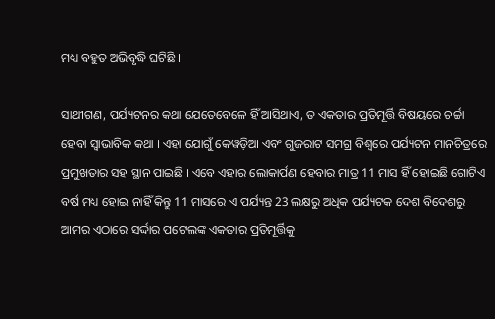ମଧ୍ୟ ବହୁତ ଅଭିବୃଦ୍ଧି ଘଟିଛି ।

ସାଥୀଗଣ, ପର୍ଯ୍ୟଟନର କଥା ଯେତେବେଳେ ହିଁ ଆସିଥାଏ, ତ ଏକତାର ପ୍ରତିମୂର୍ତ୍ତି ବିଷୟରେ ଚର୍ଚ୍ଚା ହେବା ସ୍ୱାଭାବିକ କଥା । ଏହା ଯୋଗୁଁ କେୱଡ଼ିଆ ଏବଂ ଗୁଜରାଟ ସମଗ୍ର ବିଶ୍ୱରେ ପର୍ଯ୍ୟଟନ ମାନଚିତ୍ରରେ ପ୍ରମୁଖତାର ସହ ସ୍ଥାନ ପାଇଛି । ଏବେ ଏହାର ଲୋକାର୍ପଣ ହେବାର ମାତ୍ର 11 ମାସ ହିଁ ହୋଇଛି ଗୋଟିଏ ବର୍ଷ ମଧ୍ୟ ହୋଇ ନାହିଁ କିନ୍ତୁ 11 ମାସରେ ଏ ପର୍ଯ୍ୟନ୍ତ 23 ଲକ୍ଷରୁ ଅଧିକ ପର୍ଯ୍ୟଟକ ଦେଶ ବିଦେଶରୁ ଆମର ଏଠାରେ ସର୍ଦ୍ଦାର ପଟେଲଙ୍କ ଏକତାର ପ୍ରତିମୂର୍ତ୍ତିକୁ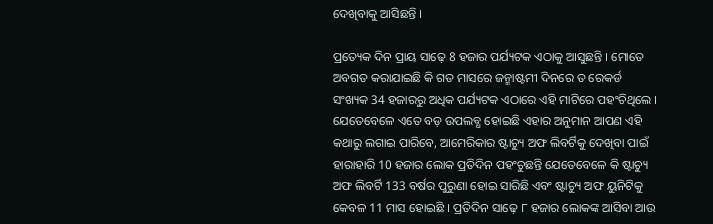ଦେଖିବାକୁ ଆସିଛନ୍ତି ।

ପ୍ରତ୍ୟେକ ଦିନ ପ୍ରାୟ ସାଢ଼େ 8 ହଜାର ପର୍ଯ୍ୟଟକ ଏଠାକୁ ଆସୁଛନ୍ତି । ମୋତେ ଅବଗତ କରାଯାଇଛି କି ଗତ ମାସରେ ଜନ୍ମାଷ୍ଟମୀ ଦିନରେ ତ ରେକର୍ଡ ସଂଖ୍ୟକ 34 ହଜାରରୁ ଅଧିକ ପର୍ଯ୍ୟଟକ ଏଠାରେ ଏହି ମାଟିରେ ପହଂଚିଥିଲେ । ଯେତେବେଳେ ଏତେ ବଡ଼ ଉପଲବ୍ଧ ହୋଇଛି ଏହାର ଅନୁମାନ ଆପଣ ଏହି କଥାରୁ ଲଗାଇ ପାରିବେ, ଆମେରିକାର ଷ୍ଟାଚ୍ୟୁ ଅଫ ଲିବର୍ଟିକୁ ଦେଖିବା ପାଇଁ ହାରାହାରି 10 ହଜାର ଲୋକ ପ୍ରତିଦିନ ପହଂଚୁଛନ୍ତି ଯେତେବେଳେ କି ଷ୍ଟାଚ୍ୟୁ ଅଫ ଲିବର୍ଟି 133 ବର୍ଷର ପୁରୁଣା ହୋଇ ସାରିଛି ଏବଂ ଷ୍ଟାଚ୍ୟୁ ଅଫ ୟୁନିଟିକୁ କେବଳ 11 ମାସ ହୋଇଛି । ପ୍ରତିଦିନ ସାଢ଼େ ୮ ହଜାର ଲୋକଙ୍କ ଆସିବା ଆଉ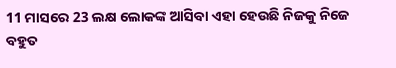11 ମାସରେ 23 ଲକ୍ଷ ଲୋକଙ୍କ ଆସିବା ଏହା ହେଉଛି ନିଜକୁ ନିଜେ ବହୁତ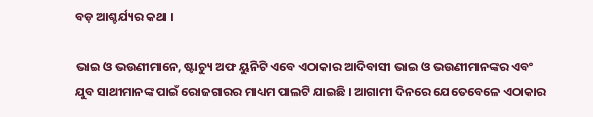ବଡ଼ ଆଶ୍ଚର୍ଯ୍ୟର କଥା ।

ଭାଇ ଓ ଭଉଣୀମାନେ, ଷ୍ଟାଚ୍ୟୁ ଅଫ ୟୁନିଟି ଏବେ ଏଠାକାର ଆଦିବାସୀ ଭାଇ ଓ ଭଉଣୀମାନଙ୍କର ଏବଂ ଯୁବ ସାଥୀମାନଙ୍କ ପାଇଁ ରୋଜଗାରର ମାଧ୍ୟମ ପାଲଟି ଯାଇଛି । ଆଗାମୀ ଦିନରେ ଯେତେବେଳେ ଏଠାକାର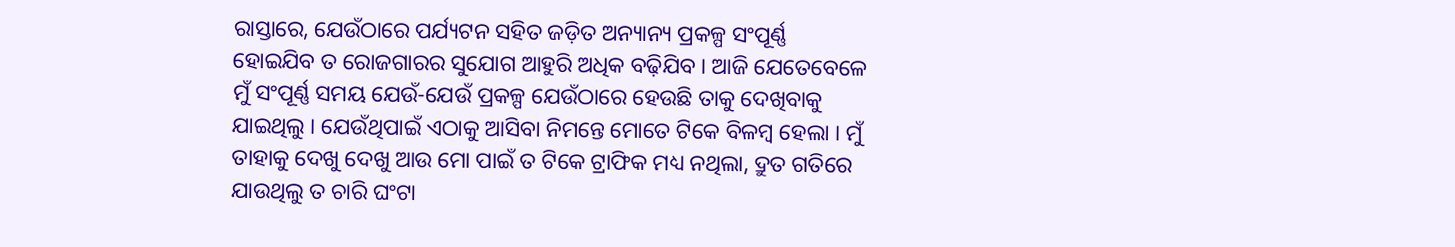ରାସ୍ତାରେ, ଯେଉଁଠାରେ ପର୍ଯ୍ୟଟନ ସହିତ ଜଡ଼ିତ ଅନ୍ୟାନ୍ୟ ପ୍ରକଳ୍ପ ସଂପୂର୍ଣ୍ଣ ହୋଇଯିବ ତ ରୋଜଗାରର ସୁଯୋଗ ଆହୁରି ଅଧିକ ବଢ଼ିଯିବ । ଆଜି ଯେତେବେଳେ ମୁଁ ସଂପୂର୍ଣ୍ଣ ସମୟ ଯେଉଁ-ଯେଉଁ ପ୍ରକଳ୍ପ ଯେଉଁଠାରେ ହେଉଛି ତାକୁ ଦେଖିବାକୁ ଯାଇଥିଲୁ । ଯେଉଁଥିପାଇଁ ଏଠାକୁ ଆସିବା ନିମନ୍ତେ ମୋତେ ଟିକେ ବିଳମ୍ବ ହେଲା । ମୁଁ ତାହାକୁ ଦେଖୁ ଦେଖୁ ଆଉ ମୋ ପାଇଁ ତ ଟିକେ ଟ୍ରାଫିକ ମଧ୍ୟ ନଥିଲା, ଦ୍ରୁତ ଗତିରେ ଯାଉଥିଲୁ ତ ଚାରି ଘଂଟା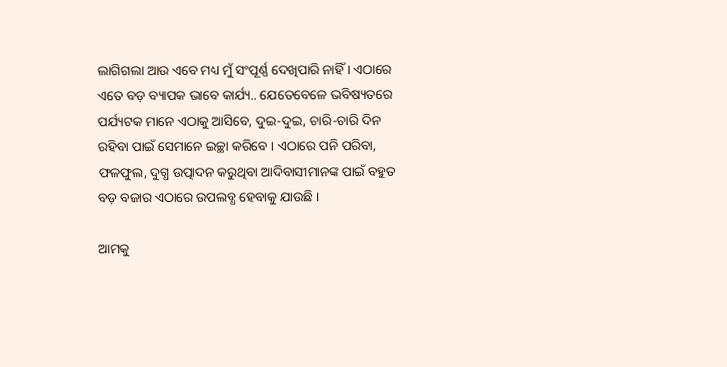ଲାଗିଗଲା ଆଉ ଏବେ ମଧ୍ୟ ମୁଁ ସଂପୂର୍ଣ୍ଣ ଦେଖିପାରି ନାହିଁ । ଏଠାରେ ଏତେ ବଡ଼ ବ୍ୟାପକ ଭାବେ କାର୍ଯ୍ୟ.. ଯେତେବେଳେ ଭବିଷ୍ୟତରେ ପର୍ଯ୍ୟଟକ ମାନେ ଏଠାକୁ ଆସିବେ, ଦୁଇ-ଦୁଇ, ଚାରି-ଚାରି ଦିନ ରହିବା ପାଇଁ ସେମାନେ ଇଚ୍ଛା କରିବେ । ଏଠାରେ ପନି ପରିବା, ଫଳଫୁଲ, ଦୁଗ୍ଧ ଉତ୍ପାଦନ କରୁଥିବା ଆଦିବାସୀମାନଙ୍କ ପାଇଁ ବହୁତ ବଡ଼ ବଜାର ଏଠାରେ ଉପଲବ୍ଧ ହେବାକୁ ଯାଉଛି ।

ଆମକୁ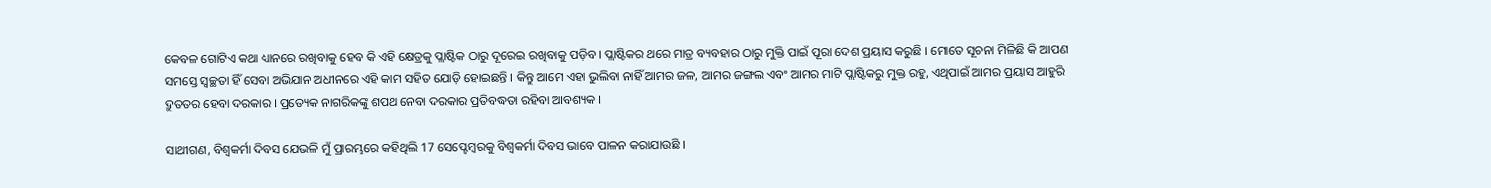କେବଳ ଗୋଟିଏ କଥା ଧ୍ୟାନରେ ରଖିବାକୁ ହେବ କି ଏହି କ୍ଷେତ୍ରକୁ ପ୍ଲାଷ୍ଟିକ ଠାରୁ ଦୂରେଇ ରଖିବାକୁ ପଡ଼ିବ । ପ୍ଲାଷ୍ଟିକର ଥରେ ମାତ୍ର ବ୍ୟବହାର ଠାରୁ ମୁକ୍ତି ପାଇଁ ପୂରା ଦେଶ ପ୍ରୟାସ କରୁଛି । ମୋତେ ସୂଚନା ମିଳିଛି କି ଆପଣ ସମସ୍ତେ ସ୍ୱଚ୍ଛତା ହିଁ ସେବା ଅଭିଯାନ ଅଧୀନରେ ଏହି କାମ ସହିତ ଯୋଡ଼ି ହୋଇଛନ୍ତି । କିନ୍ତୁ ଆମେ ଏହା ଭୁଲିବା ନାହିଁ ଆମର ଜଳ, ଆମର ଜଙ୍ଗଲ ଏବଂ ଆମର ମାଟି ପ୍ଲାଷ୍ଟିକରୁ ମୁକ୍ତ ରହୁ, ଏଥିପାଇଁ ଆମର ପ୍ରୟାସ ଆହୁରି ଦ୍ରୁତତର ହେବା ଦରକାର । ପ୍ରତ୍ୟେକ ନାଗରିକଙ୍କୁ ଶପଥ ନେବା ଦରକାର ପ୍ରତିବଦ୍ଧତା ରହିବା ଆବଶ୍ୟକ ।

ସାଥୀଗଣ, ବିଶ୍ୱକର୍ମା ଦିବସ ଯେଭଳି ମୁଁ ପ୍ରାରମ୍ଭରେ କହିଥିଲି 17 ସେପ୍ଟେମ୍ବରକୁ ବିଶ୍ୱକର୍ମା ଦିବସ ଭାବେ ପାଳନ କରାଯାଉଛି ।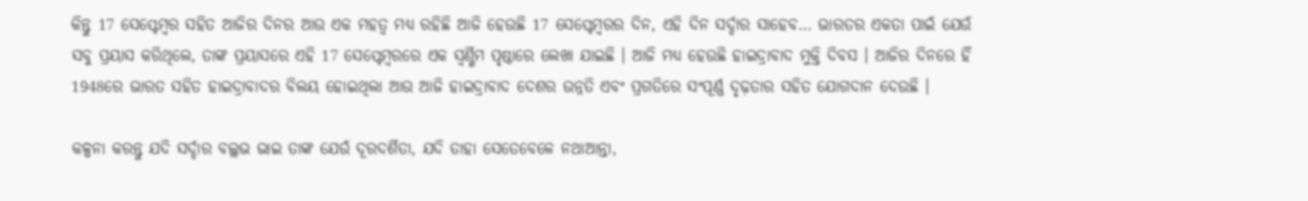କିନ୍ତୁ 17 ସେପ୍ଟେମ୍ବର ସହିତ ଆଜିର ଦିନର ଆଉ ଏକ ମହତ୍ୱ ମଧ୍ୟ ରହିଛି ଆଜି ହେଉଛି 17 ସେପ୍ଟେମ୍ବରର ଦିନ, ଏହି ଦିନ ସର୍ଦ୍ଦାର ସାହେବ… ଭାରତର ଏକତା ପାଇଁ ଯେଉଁ ସବୁ ପ୍ରୟାସ କରିଥିଲେ, ତାଙ୍କ ପ୍ରୟାସରେ ଏହି 17 ସେପ୍ଟେମ୍ବରରେ ଏକ ସ୍ୱର୍ଣ୍ଣିମ ପୃଷ୍ଠାରେ ଲେଖା ଯାଇଛି । ଆଜି ମଧ୍ୟ ହେଉଛି ହାଇଦ୍ରାବାଦ ମୁକ୍ତି ଦିବସ । ଆଜିର ଦିନରେ ହିଁ 1948ରେ ଭାରତ ସହିତ ହାଇଦ୍ରାବାଦର ବିଲୟ ହୋଇଥିଲା ଆଉ ଆଜି ହାଇଦ୍ରାବାଦ ଦେଶର ଉନ୍ନତି ଏବଂ ପ୍ରଗତିରେ ସଂପୂର୍ଣ୍ଣ ଦୃଢ଼ତାର ସହିତ ଯୋଗଦାନ ଦେଉଛି ।

କଳ୍ପନା କରନ୍ତୁ ଯଦି ସର୍ଦ୍ଦାର ବଲ୍ଲଭ ଭାଇ ତାଙ୍କ ଯେଉଁ ଦୂରଦର୍ଶିତା, ଯଦି ତାହା ସେତେବେଳେ ନଥାଆନ୍ତା,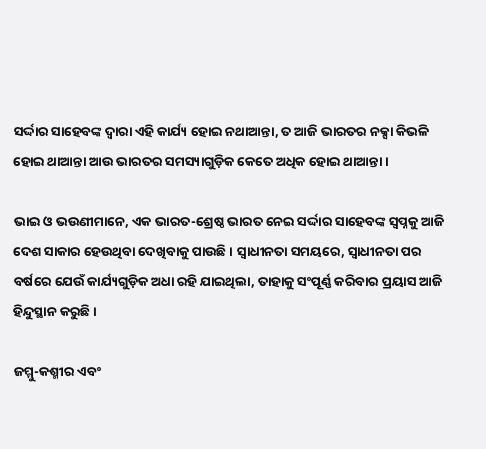ସର୍ଦ୍ଦାର ସାହେବଙ୍କ ଦ୍ୱାରା ଏହି କାର୍ଯ୍ୟ ହୋଇ ନଥାଆନ୍ତା, ତ ଆଜି ଭାରତର ନକ୍ସା କିଭଳି ହୋଇ ଥାଆନ୍ତା ଆଉ ଭାରତର ସମସ୍ୟାଗୁଡ଼ିକ କେତେ ଅଧିକ ହୋଇ ଥାଆନ୍ତା ।

ଭାଇ ଓ ଭଉଣୀମାନେ, ଏକ ଭାରତ-ଶ୍ରେଷ୍ଠ ଭାରତ ନେଇ ସର୍ଦ୍ଦାର ସାହେବଙ୍କ ସ୍ୱପ୍ନକୁ ଆଜି ଦେଶ ସାକାର ହେଉଥିବା ଦେଖିବାକୁ ପାଉଛି । ସ୍ୱାଧୀନତା ସମୟରେ, ସ୍ୱାଧୀନତା ପର ବର୍ଷରେ ଯେଉଁ କାର୍ଯ୍ୟଗୁଡ଼ିକ ଅଧା ରହି ଯାଇଥିଲା, ତାହାକୁ ସଂପୂର୍ଣ୍ଣ କରିବାର ପ୍ରୟାସ ଆଜି ହିନ୍ଦୁସ୍ଥାନ କରୁଛି ।

ଜମ୍ମୁ-କଶ୍ମୀର ଏବଂ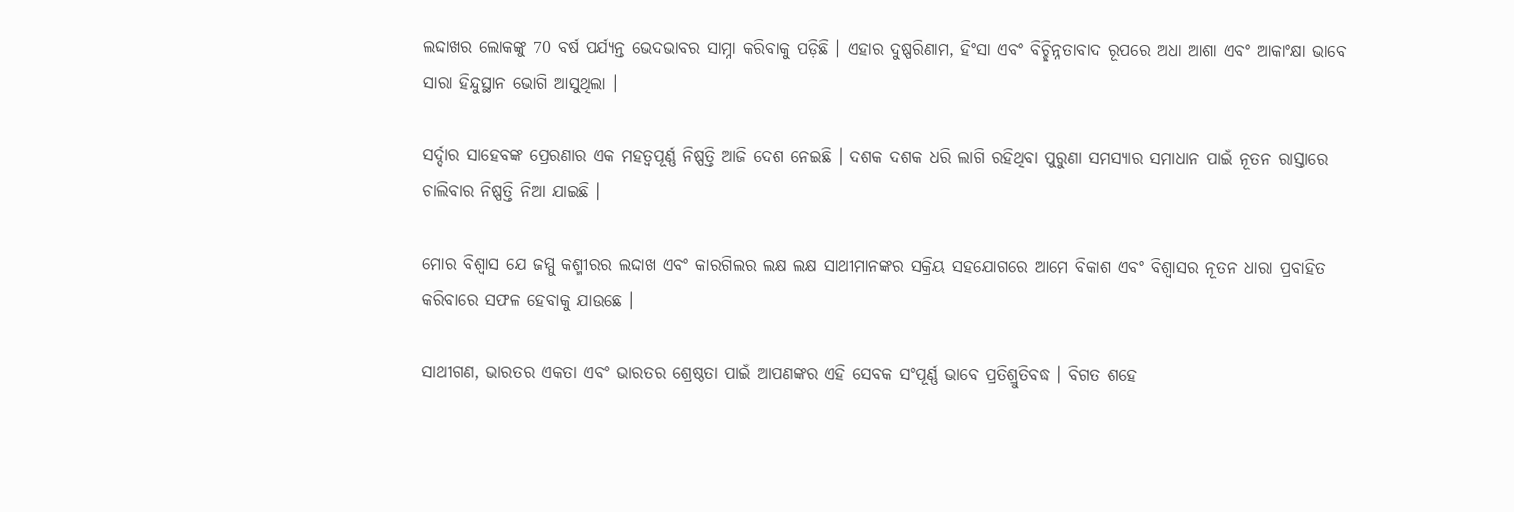ଲଦ୍ଦାଖର ଲୋକଙ୍କୁ 70 ବର୍ଷ ପର୍ଯ୍ୟନ୍ତ ଭେଦଭାବର ସାମ୍ନା କରିବାକୁ ପଡ଼ିଛି । ଏହାର ଦୁଷ୍ପରିଣାମ, ହିଂସା ଏବଂ ବିଚ୍ଛିନ୍ନତାବାଦ ରୂପରେ ଅଧା ଆଶା ଏବଂ ଆକାଂକ୍ଷା ଭାବେ ସାରା ହିନ୍ଦୁସ୍ଥାନ ଭୋଗି ଆସୁଥିଲା ।

ସର୍ଦ୍ଦାର ସାହେବଙ୍କ ପ୍ରେରଣାର ଏକ ମହତ୍ୱପୂର୍ଣ୍ଣ ନିଷ୍ପତ୍ତି ଆଜି ଦେଶ ନେଇଛି । ଦଶକ ଦଶକ ଧରି ଲାଗି ରହିଥିବା ପୁରୁଣା ସମସ୍ୟାର ସମାଧାନ ପାଇଁ ନୂତନ ରାସ୍ତାରେ ଚାଲିବାର ନିଷ୍ପତ୍ତି ନିଆ ଯାଇଛି ।

ମୋର ବିଶ୍ୱାସ ଯେ ଜମ୍ମୁ କଶ୍ମୀରର ଲଦ୍ଦାଖ ଏବଂ କାରଗିଲର ଲକ୍ଷ ଲକ୍ଷ ସାଥୀମାନଙ୍କର ସକ୍ରିୟ ସହଯୋଗରେ ଆମେ ବିକାଶ ଏବଂ ବିଶ୍ୱାସର ନୂତନ ଧାରା ପ୍ରବାହିତ କରିବାରେ ସଫଳ ହେବାକୁ ଯାଉଛେ ।

ସାଥୀଗଣ, ଭାରତର ଏକତା ଏବଂ ଭାରତର ଶ୍ରେଷ୍ଠତା ପାଇଁ ଆପଣଙ୍କର ଏହି ସେବକ ସଂପୂର୍ଣ୍ଣ ଭାବେ ପ୍ରତିଶ୍ରୁତିବଦ୍ଧ । ବିଗତ ଶହେ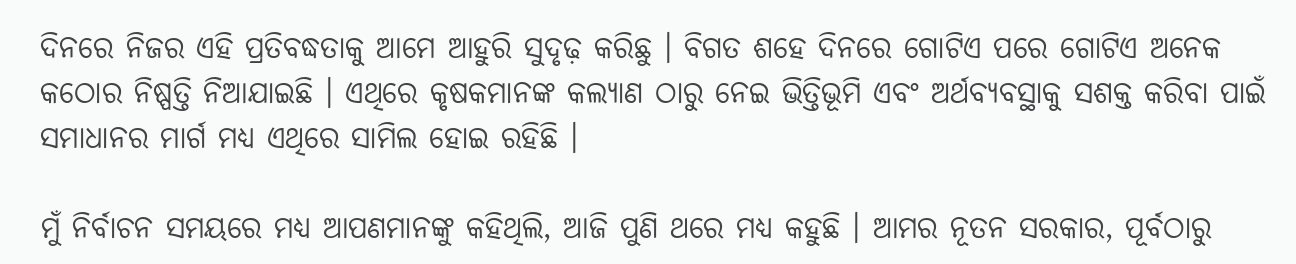ଦିନରେ ନିଜର ଏହି ପ୍ରତିବଦ୍ଧତାକୁ ଆମେ ଆହୁରି ସୁଦୃଢ଼ କରିଛୁ । ବିଗତ ଶହେ ଦିନରେ ଗୋଟିଏ ପରେ ଗୋଟିଏ ଅନେକ କଠୋର ନିଷ୍ପତ୍ତି ନିଆଯାଇଛି । ଏଥିରେ କୃଷକମାନଙ୍କ କଲ୍ୟାଣ ଠାରୁ ନେଇ ଭିତ୍ତିଭୂମି ଏବଂ ଅର୍ଥବ୍ୟବସ୍ଥାକୁ ସଶକ୍ତ କରିବା ପାଇଁ ସମାଧାନର ମାର୍ଗ ମଧ୍ୟ ଏଥିରେ ସାମିଲ ହୋଇ ରହିଛି ।

ମୁଁ ନିର୍ବାଚନ ସମୟରେ ମଧ୍ୟ ଆପଣମାନଙ୍କୁ କହିଥିଲି, ଆଜି ପୁଣି ଥରେ ମଧ୍ୟ କହୁଛି । ଆମର ନୂତନ ସରକାର, ପୂର୍ବଠାରୁ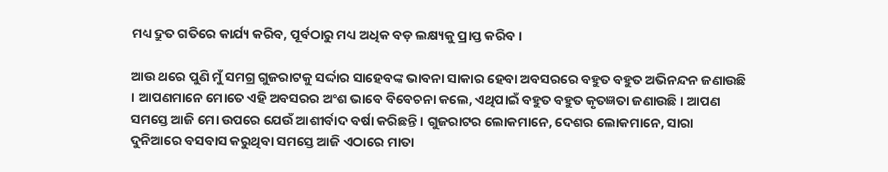ମଧ୍ୟ ଦ୍ରୁତ ଗତିରେ କାର୍ଯ୍ୟ କରିବ, ପୂର୍ବଠାରୁ ମଧ୍ୟ ଅଧିକ ବଡ଼ ଲକ୍ଷ୍ୟକୁ ପ୍ରାପ୍ତ କରିବ ।

ଆଉ ଥରେ ପୁଣି ମୁଁ ସମଗ୍ର ଗୁଜରାଟକୁ ସର୍ଦ୍ଦାର ସାହେବଙ୍କ ଭାବନା ସାକାର ହେବା ଅବସରରେ ବହୁତ ବହୁତ ଅଭିନନ୍ଦନ ଜଣାଉଛି । ଆପଣମାନେ ମୋତେ ଏହି ଅବସରର ଅଂଶ ଭାବେ ବିବେଚନା କଲେ, ଏଥିପାଇଁ ବହୁତ ବହୁତ କୃତଜ୍ଞତା ଜଣାଉଛି । ଆପଣ ସମସ୍ତେ ଆଜି ମୋ ଉପରେ ଯେଉଁ ଆଶୀର୍ବାଦ ବର୍ଷା କରିଛନ୍ତି । ଗୁଜରାଟର ଲୋକମାନେ, ଦେଶର ଲୋକମାନେ, ସାରା ଦୁନିଆରେ ବସବାସ କରୁଥିବା ସମସ୍ତେ ଆଜି ଏଠାରେ ମାତା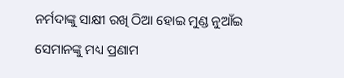ନର୍ମଦାଙ୍କୁ ସାକ୍ଷୀ ରଖି ଠିଆ ହୋଇ ମୁଣ୍ଡ ନୁଆଁଇ ସେମାନଙ୍କୁ ମଧ୍ୟ ପ୍ରଣାମ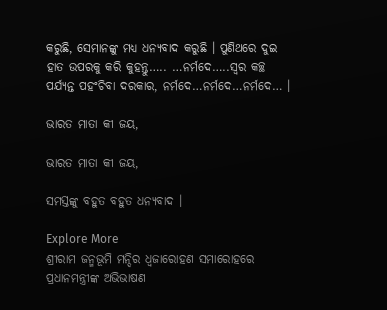କରୁଛି, ସେମାନଙ୍କୁ ମଧ୍ୟ ଧନ୍ୟବାଦ କରୁଛି । ପୁଣିଥରେ ଦୁଇ ହାତ ଉପରକୁ କରି କୁହନ୍ତୁ….. …ନର୍ମଦେ…..ସ୍ୱର କଚ୍ଛ ପର୍ଯ୍ୟନ୍ତ ପହଂଚିବା ଦରକାର, ନର୍ମଦେ…ନର୍ମଦେ…ନର୍ମଦେ… ।

ଭାରତ ମାତା କୀ ଜୟ,

ଭାରତ ମାତା କୀ ଜୟ,

ସମସ୍ତଙ୍କୁ ବହୁତ ବହୁତ ଧନ୍ୟବାଦ ।

Explore More
ଶ୍ରୀରାମ ଜନ୍ମଭୂମି ମନ୍ଦିର ଧ୍ଵଜାରୋହଣ ସମାରୋହରେ ପ୍ରଧାନମନ୍ତ୍ରୀଙ୍କ ଅଭିଭାଷଣ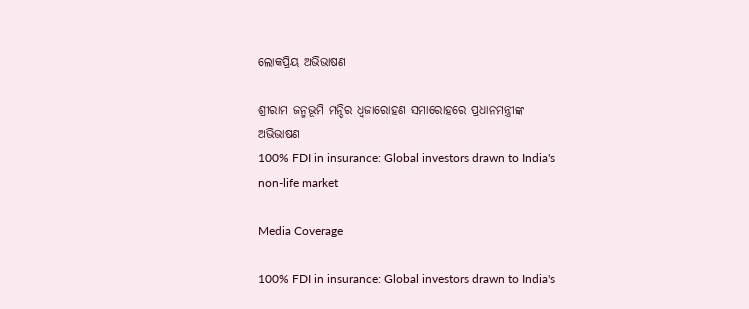ଲୋକପ୍ରିୟ ଅଭିଭାଷଣ

ଶ୍ରୀରାମ ଜନ୍ମଭୂମି ମନ୍ଦିର ଧ୍ଵଜାରୋହଣ ସମାରୋହରେ ପ୍ରଧାନମନ୍ତ୍ରୀଙ୍କ ଅଭିଭାଷଣ
100% FDI in insurance: Global investors drawn to India's non-life market

Media Coverage

100% FDI in insurance: Global investors drawn to India's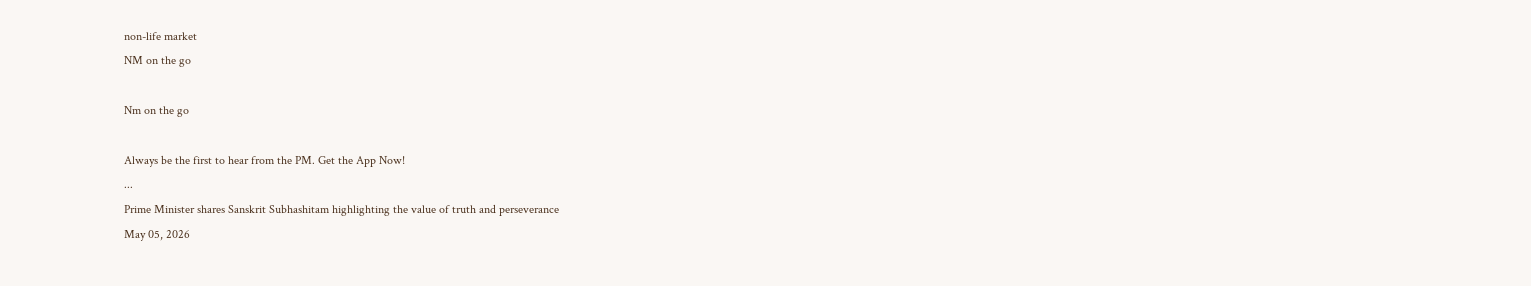non-life market
NM on the go

Nm on the go

Always be the first to hear from the PM. Get the App Now!
...
Prime Minister shares Sanskrit Subhashitam highlighting the value of truth and perseverance
May 05, 2026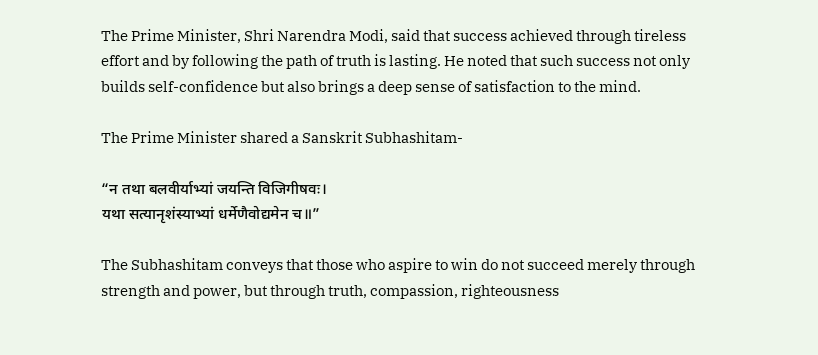The Prime Minister, Shri Narendra Modi, said that success achieved through tireless effort and by following the path of truth is lasting. He noted that such success not only builds self-confidence but also brings a deep sense of satisfaction to the mind.

The Prime Minister shared a Sanskrit Subhashitam-

“न तथा बलवीर्याभ्यां जयन्ति विजिगीषवः।
यथा सत्यानृशंस्याभ्यां धर्मेणैवोद्यमेन च॥”

The Subhashitam conveys that those who aspire to win do not succeed merely through strength and power, but through truth, compassion, righteousness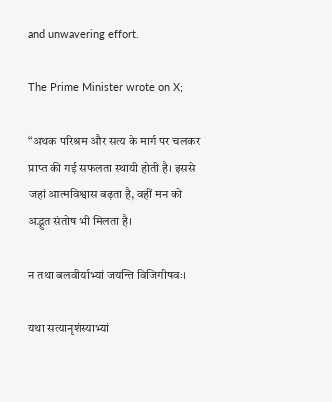and unwavering effort.

The Prime Minister wrote on X;

“अथक परिश्रम और सत्य के मार्ग पर चलकर प्राप्त की गई सफलता स्थायी होती है। इससे जहां आत्मविश्वास बढ़ता है, वहीं मन को अद्भुत संतोष भी मिलता है।

न तथा बलवीर्याभ्यां जयन्ति विजिगीषवः।

यथा सत्यानृशंस्याभ्यां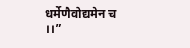धर्मेणैवोद्यमेन च ।।”